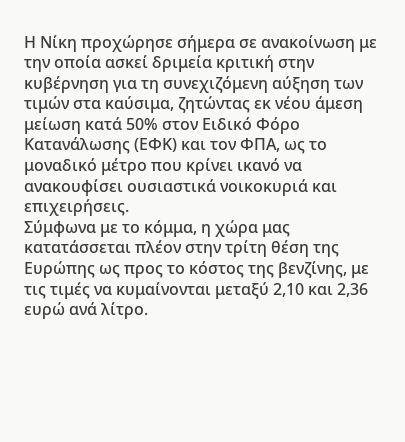Η Νίκη προχώρησε σήμερα σε ανακοίνωση με την οποία ασκεί δριμεία κριτική στην κυβέρνηση για τη συνεχιζόμενη αύξηση των τιμών στα καύσιμα, ζητώντας εκ νέου άμεση μείωση κατά 50% στον Ειδικό Φόρο Κατανάλωσης (ΕΦΚ) και τον ΦΠΑ, ως το μοναδικό μέτρο που κρίνει ικανό να ανακουφίσει ουσιαστικά νοικοκυριά και επιχειρήσεις.
Σύμφωνα με το κόμμα, η χώρα μας κατατάσσεται πλέον στην τρίτη θέση της Ευρώπης ως προς το κόστος της βενζίνης, με τις τιμές να κυμαίνονται μεταξύ 2,10 και 2,36 ευρώ ανά λίτρο.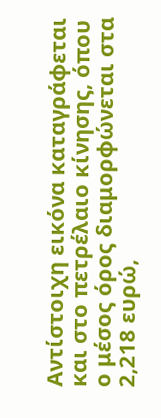Αντίστοιχη εικόνα καταγράφεται και στο πετρέλαιο κίνησης, όπου ο μέσος όρος διαμορφώνεται στα 2,218 ευρώ,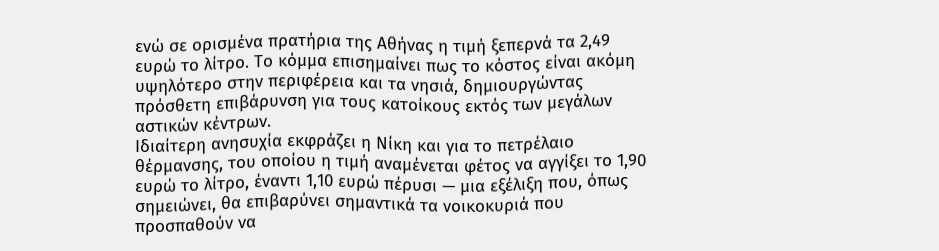ενώ σε ορισμένα πρατήρια της Αθήνας η τιμή ξεπερνά τα 2,49 ευρώ το λίτρο. Το κόμμα επισημαίνει πως το κόστος είναι ακόμη υψηλότερο στην περιφέρεια και τα νησιά, δημιουργώντας πρόσθετη επιβάρυνση για τους κατοίκους εκτός των μεγάλων αστικών κέντρων.
Ιδιαίτερη ανησυχία εκφράζει η Νίκη και για το πετρέλαιο θέρμανσης, του οποίου η τιμή αναμένεται φέτος να αγγίξει το 1,90 ευρώ το λίτρο, έναντι 1,10 ευρώ πέρυσι — μια εξέλιξη που, όπως σημειώνει, θα επιβαρύνει σημαντικά τα νοικοκυριά που προσπαθούν να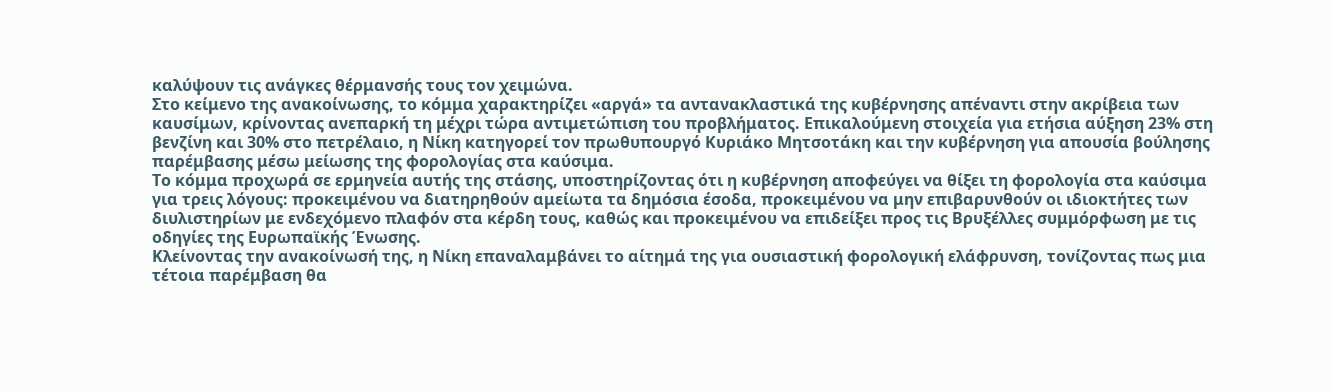καλύψουν τις ανάγκες θέρμανσής τους τον χειμώνα.
Στο κείμενο της ανακοίνωσης, το κόμμα χαρακτηρίζει «αργά» τα αντανακλαστικά της κυβέρνησης απέναντι στην ακρίβεια των καυσίμων, κρίνοντας ανεπαρκή τη μέχρι τώρα αντιμετώπιση του προβλήματος. Επικαλούμενη στοιχεία για ετήσια αύξηση 23% στη βενζίνη και 30% στο πετρέλαιο, η Νίκη κατηγορεί τον πρωθυπουργό Κυριάκο Μητσοτάκη και την κυβέρνηση για απουσία βούλησης παρέμβασης μέσω μείωσης της φορολογίας στα καύσιμα.
Το κόμμα προχωρά σε ερμηνεία αυτής της στάσης, υποστηρίζοντας ότι η κυβέρνηση αποφεύγει να θίξει τη φορολογία στα καύσιμα για τρεις λόγους: προκειμένου να διατηρηθούν αμείωτα τα δημόσια έσοδα, προκειμένου να μην επιβαρυνθούν οι ιδιοκτήτες των διυλιστηρίων με ενδεχόμενο πλαφόν στα κέρδη τους, καθώς και προκειμένου να επιδείξει προς τις Βρυξέλλες συμμόρφωση με τις οδηγίες της Ευρωπαϊκής Ένωσης.
Κλείνοντας την ανακοίνωσή της, η Νίκη επαναλαμβάνει το αίτημά της για ουσιαστική φορολογική ελάφρυνση, τονίζοντας πως μια τέτοια παρέμβαση θα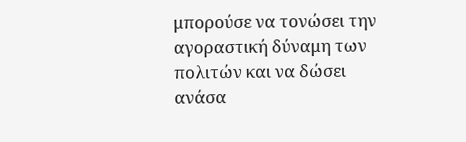μπορούσε να τονώσει την αγοραστική δύναμη των πολιτών και να δώσει ανάσα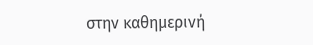στην καθημερινή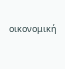οικονομική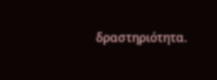δραστηριότητα.